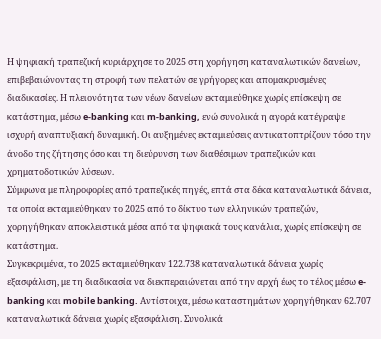Η ψηφιακή τραπεζική κυριάρχησε το 2025 στη χορήγηση καταναλωτικών δανείων, επιβεβαιώνοντας τη στροφή των πελατών σε γρήγορες και απομακρυσμένες διαδικασίες. Η πλειονότητα των νέων δανείων εκταμιεύθηκε χωρίς επίσκεψη σε κατάστημα, μέσω e-banking και m-banking, ενώ συνολικά η αγορά κατέγραψε ισχυρή αναπτυξιακή δυναμική. Οι αυξημένες εκταμιεύσεις αντικατοπτρίζουν τόσο την άνοδο της ζήτησης όσο και τη διεύρυνση των διαθέσιμων τραπεζικών και χρηματοδοτικών λύσεων.
Σύμφωνα με πληροφορίες από τραπεζικές πηγές, επτά στα δέκα καταναλωτικά δάνεια, τα οποία εκταμιεύθηκαν το 2025 από το δίκτυο των ελληνικών τραπεζών, χορηγήθηκαν αποκλειστικά μέσα από τα ψηφιακά τους κανάλια, χωρίς επίσκεψη σε κατάστημα.
Συγκεκριμένα, το 2025 εκταμιεύθηκαν 122.738 καταναλωτικά δάνεια χωρίς εξασφάλιση, με τη διαδικασία να διεκπεραιώνεται από την αρχή έως το τέλος μέσω e-banking και mobile banking. Αντίστοιχα, μέσω καταστημάτων χορηγήθηκαν 62.707 καταναλωτικά δάνεια χωρίς εξασφάλιση. Συνολικά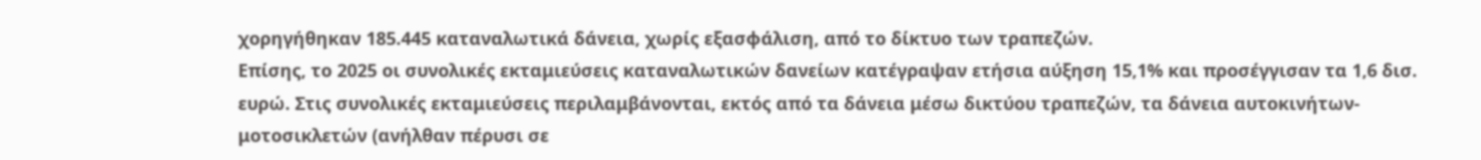χορηγήθηκαν 185.445 καταναλωτικά δάνεια, χωρίς εξασφάλιση, από το δίκτυο των τραπεζών.
Επίσης, το 2025 οι συνολικές εκταμιεύσεις καταναλωτικών δανείων κατέγραψαν ετήσια αύξηση 15,1% και προσέγγισαν τα 1,6 δισ. ευρώ. Στις συνολικές εκταμιεύσεις περιλαμβάνονται, εκτός από τα δάνεια μέσω δικτύου τραπεζών, τα δάνεια αυτοκινήτων-μοτοσικλετών (ανήλθαν πέρυσι σε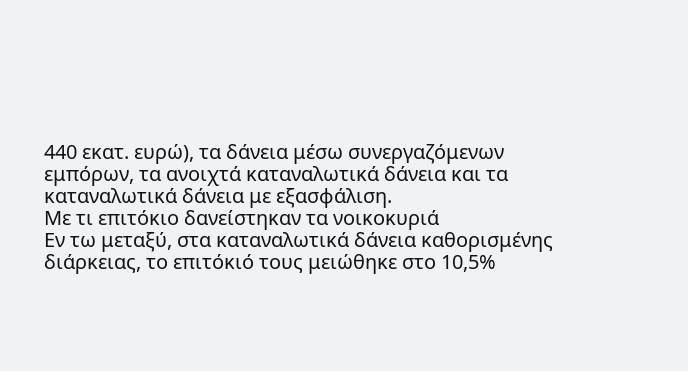440 εκατ. ευρώ), τα δάνεια μέσω συνεργαζόμενων εμπόρων, τα ανοιχτά καταναλωτικά δάνεια και τα καταναλωτικά δάνεια με εξασφάλιση.
Με τι επιτόκιο δανείστηκαν τα νοικοκυριά
Εν τω μεταξύ, στα καταναλωτικά δάνεια καθορισμένης διάρκειας, το επιτόκιό τους μειώθηκε στο 10,5%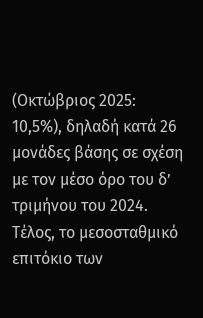(Οκτώβριος 2025: 10,5%), δηλαδή κατά 26 μονάδες βάσης σε σχέση με τον μέσο όρο του δ’ τριμήνου του 2024. Τέλος, το μεσοσταθμικό επιτόκιο των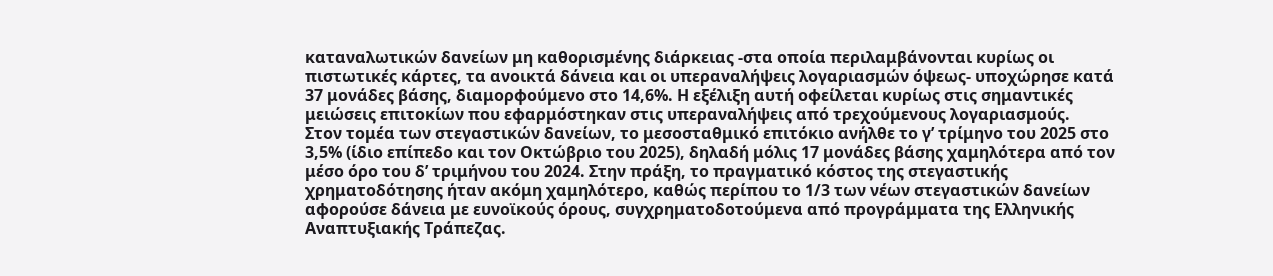καταναλωτικών δανείων μη καθορισμένης διάρκειας -στα οποία περιλαμβάνονται κυρίως οι πιστωτικές κάρτες, τα ανοικτά δάνεια και οι υπεραναλήψεις λογαριασμών όψεως- υποχώρησε κατά 37 μονάδες βάσης, διαμορφούμενο στο 14,6%. Η εξέλιξη αυτή οφείλεται κυρίως στις σημαντικές μειώσεις επιτοκίων που εφαρμόστηκαν στις υπεραναλήψεις από τρεχούμενους λογαριασμούς.
Στον τομέα των στεγαστικών δανείων, το μεσοσταθμικό επιτόκιο ανήλθε το γ’ τρίμηνο του 2025 στο 3,5% (ίδιο επίπεδο και τον Οκτώβριο του 2025), δηλαδή μόλις 17 μονάδες βάσης χαμηλότερα από τον μέσο όρο του δ’ τριμήνου του 2024. Στην πράξη, το πραγματικό κόστος της στεγαστικής χρηματοδότησης ήταν ακόμη χαμηλότερο, καθώς περίπου το 1/3 των νέων στεγαστικών δανείων αφορούσε δάνεια με ευνοϊκούς όρους, συγχρηματοδοτούμενα από προγράμματα της Ελληνικής Αναπτυξιακής Τράπεζας.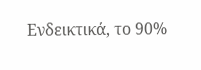Ενδεικτικά, το 90%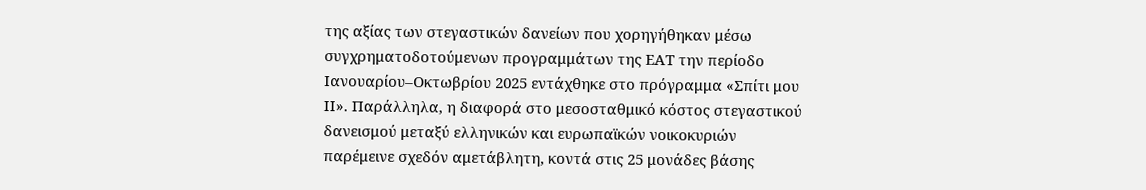της αξίας των στεγαστικών δανείων που χορηγήθηκαν μέσω συγχρηματοδοτούμενων προγραμμάτων της ΕΑΤ την περίοδο Ιανουαρίου–Οκτωβρίου 2025 εντάχθηκε στο πρόγραμμα «Σπίτι μου ΙΙ». Παράλληλα, η διαφορά στο μεσοσταθμικό κόστος στεγαστικού δανεισμού μεταξύ ελληνικών και ευρωπαϊκών νοικοκυριών παρέμεινε σχεδόν αμετάβλητη, κοντά στις 25 μονάδες βάσης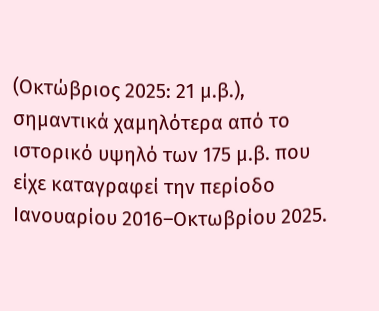(Οκτώβριος 2025: 21 μ.β.), σημαντικά χαμηλότερα από το ιστορικό υψηλό των 175 μ.β. που είχε καταγραφεί την περίοδο Ιανουαρίου 2016–Οκτωβρίου 2025.